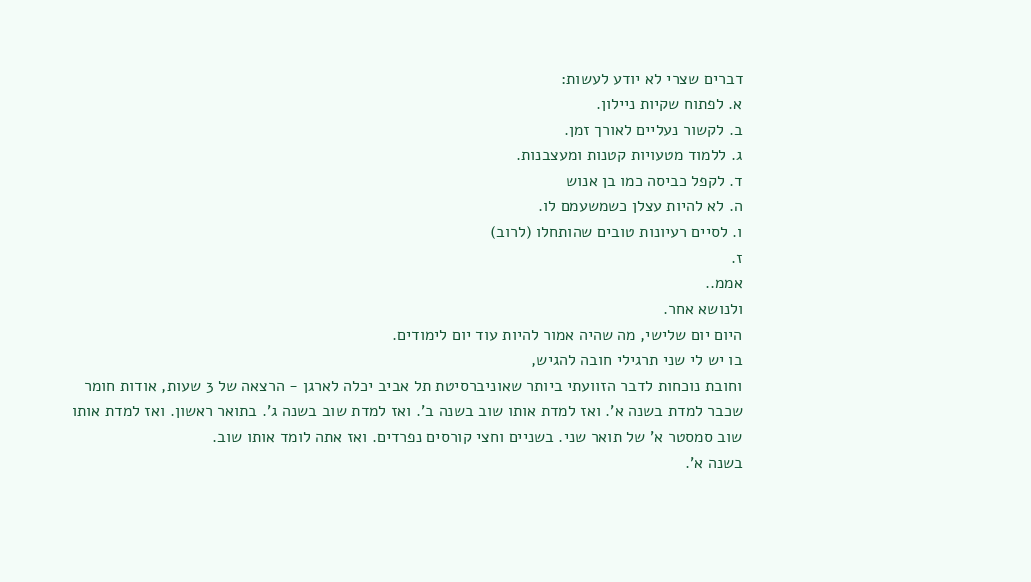דברים שצרי לא יודע לעשות:
א. לפתוח שקיות ניילון.
ב. לקשור נעליים לאורך זמן.
ג. ללמוד מטעויות קטנות ומעצבנות.
ד. לקפל כביסה כמו בן אנוש
ה. לא להיות עצלן כשמשעמם לו.
ו. לסיים רעיונות טובים שהותחלו (לרוב)
ז.
אממ..
ולנושא אחר.
היום יום שלישי, מה שהיה אמור להיות עוד יום לימודים.
בו יש לי שני תרגילי חובה להגיש,
וחובת נוכחות לדבר הזוועתי ביותר שאוניברסיטת תל אביב יכלה לארגן - הרצאה של 3 שעות, אודות חומר שכבר למדת בשנה א'. ואז למדת אותו שוב בשנה ב'. ואז למדת שוב בשנה ג'. בתואר ראשון. ואז למדת אותו שוב סמסטר א' של תואר שני. בשניים וחצי קורסים נפרדים. ואז אתה לומד אותו שוב.
בשנה א'.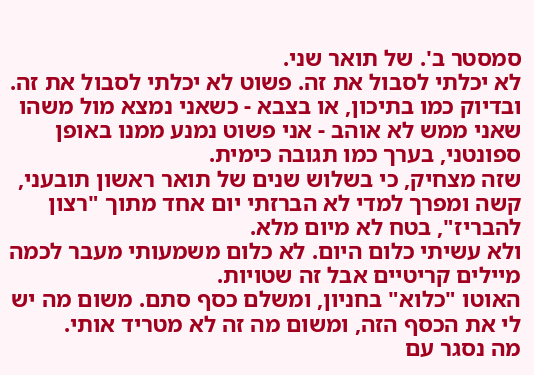סמסטר ב'. של תואר שני.
לא יכלתי לסבול את זה. פשוט לא יכלתי לסבול את זה. ובדיוק כמו בתיכון, או בצבא - כשאני נמצא מול משהו שאני ממש לא אוהב - אני פשוט נמנע ממנו באופן ספונטני, בערך כמו תגובה כימית.
שזה מצחיק, כי בשלוש שנים של תואר ראשון תובעני, קשה ומפרך למדי לא הברזתי יום אחד מתוך "רצון להבריז", בטח לא מיום מלא.
ולא עשיתי כלום היום. לא כלום משמעותי מעבר לכמה מיילים קריטיים אבל זה שטויות.
האוטו "כלוא" בחניון, ומשלם כסף סתם. משום מה יש לי את הכסף הזה, ומשום מה זה לא מטריד אותי.
מה נסגר עם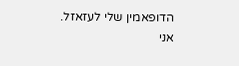הדופאמין שלי לעזאזל.
אני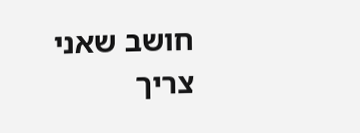חושב שאני צריך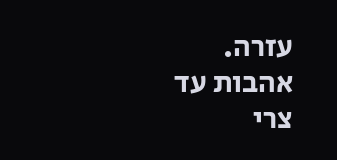עזרה.
אהבות עד
צרי